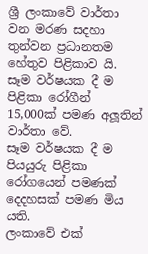ශ්‍රී ලංකාවේ වාර්තා වන මරණ සදහා තුන්වන ප්‍රධානතම හේතුව පිළිකාව යි.
සෑම වර්ෂයක දී ම පිළිකා රෝගීන් 15,000ක් පමණ අලූතින් වාර්තා වේ.
සෑම වර්ෂයක දී ම පියයුරු පිළිකා රෝගයෙන් පමණක් දෙදහසක් පමණ මිය යති.
ලංකාවේ එක්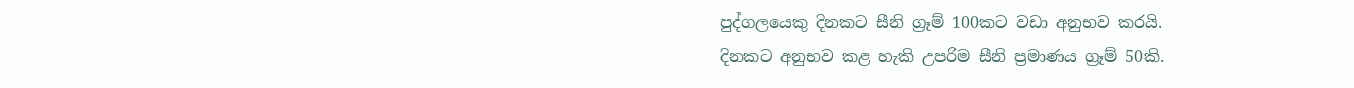පුද්ගලයෙකු දිනකට සීනි ග්‍රෑම් 100කට වඩා අනුභව කරයි.
දිනකට අනුභව කළ හැකි උපරිම සීනි ප්‍රමාණය ග්‍රෑම් 50කි.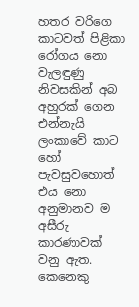හතර වරිගෙ කාටවත් පිළිකා රෝගය නො වැලඳුණු නිවසකින් අබ අහුරක් ගෙන එන්නැයි ලංකාවේ කාට හෝ පැවසුවහොත් එය නො අනුමානව ම අසීරු කාරණාවක් වනු ඇත. කෙනෙකු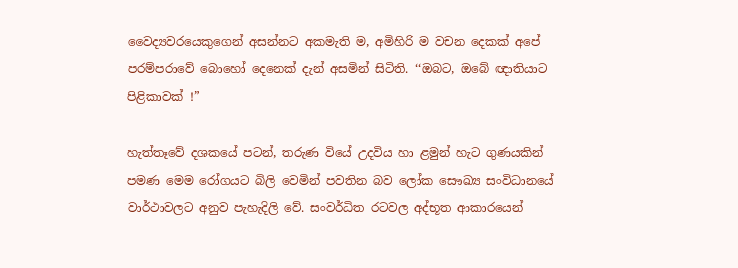වෛද්‍යවරයෙකුගෙන් අසන්නට අකමැති ම, අමිහිරි ම වචන දෙකක් අපේ පරම්පරාවේ බොහෝ දෙනෙක් දැන් අසමින් සිටිති. ‘‘ඔබට, ඔබේ ඥාතියාට පිළිකාවක් !”

හැත්තෑවේ දශකයේ පටන්, තරුණ වියේ උදවිය හා ළමුන් හැට ගුණයකින් පමණ මෙම රෝගයට බිලි වෙමින් පවතින බව ලෝක සෞඛ්‍ය සංවිධානයේ වාර්ථාවලට අනුව පැහැදිලි වේ. සංවර්ධිත රටවල අද්භූත ආකාරයෙන්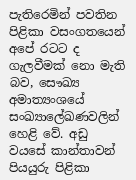පැතිරෙමින් පවතින පිළිකා වසංගතයෙන් අපේ රටට ද ගැලවීමක් නො මැති බව, සෞඛ්‍ය අමාත්‍යංශයේ සංඛ්‍යාලේඛණවලින් හෙළි වේ. අඩු වයසේ කාන්තාවන් පියයුරු පිළිකා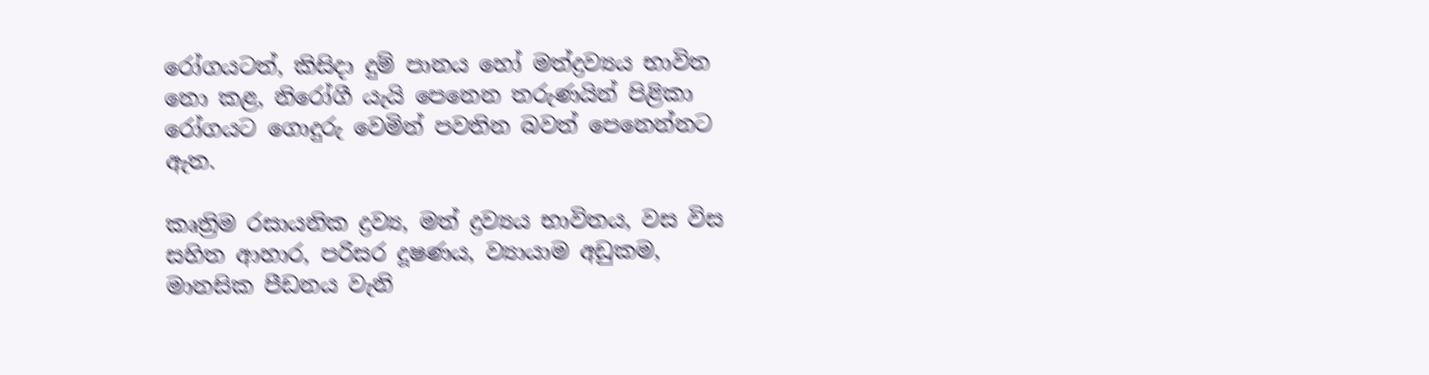රෝගයටත්, කිසිදා දුම් පානය හෝ මත්ද්‍රව්‍යය භාවිත නො කළ, නිරෝගී යැයි පෙනෙන තරුණයින් පිළිකා රෝගයට ගොදුරු වෙමින් පවතින බවත් පෙනෙන්නට ඇත.

කෘත්‍රිම රසායනික ද්‍රව්‍ය, මත් ද්‍රව්‍යය භාවිතය, වස විස සහිත ආහාර, පරිසර දූෂණය, ව්‍යායාම අඩුකම, මානසික පීඩනය වැනි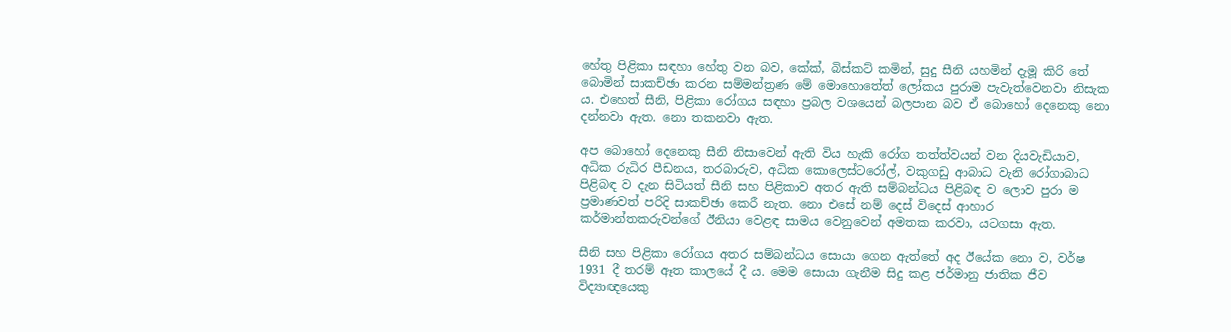හේතු පිළිකා සඳහා හේතු වන බව, කේක්, බිස්කට් කමින්, සුදු සීනි යහමින් දැමූ කිරි තේ බොමින් සාකච්ඡා කරන සම්මන්ත්‍රණ මේ මොහොතේත් ලෝකය පුරාම පැවැත්වෙනවා නිසැක ය. එහෙත් සීනි, පිළිකා රෝගය සඳහා ප්‍රබල වශයෙන් බලපාන බව ඒ බොහෝ දෙනෙකු නො දන්නවා ඇත. නො තකනවා ඇත.

අප බොහෝ දෙනෙකු සීනි නිසාවෙන් ඇති විය හැකි රෝග තත්ත්වයන් වන දියවැඩියාව, අධික රුධිර පීඩනය, තරබාරුව, අධික කොලෙස්ටරෝල්, වකුගඩු ආබාධ වැනි රෝගාබාධ පිළිබඳ ව දැන සිටියත් සීනි සහ පිළිකාව අතර ඇති සම්බන්ධය පිළිබඳ ව ලොව පුරා ම ප්‍රමාණවත් පරිදි සාකච්ඡා කෙරී නැත. නො එසේ නම් දෙස් විදෙස් ආහාර කර්මාන්තකරුවන්ගේ ඊනියා වෙළඳ සාමය වෙනුවෙන් අමතක කරවා, යටගසා ඇත.

සීනි සහ පිළිකා රෝගය අතර සම්බන්ධය සොයා ගෙන ඇත්තේ අද ඊයේක නො ව, වර්ෂ 1931 දී තරම් ඈත කාලයේ දී ය. මෙම සොයා ගැනීම සිදු කළ ජර්මානු ජාතික ජීව විද්‍යාඥයෙකු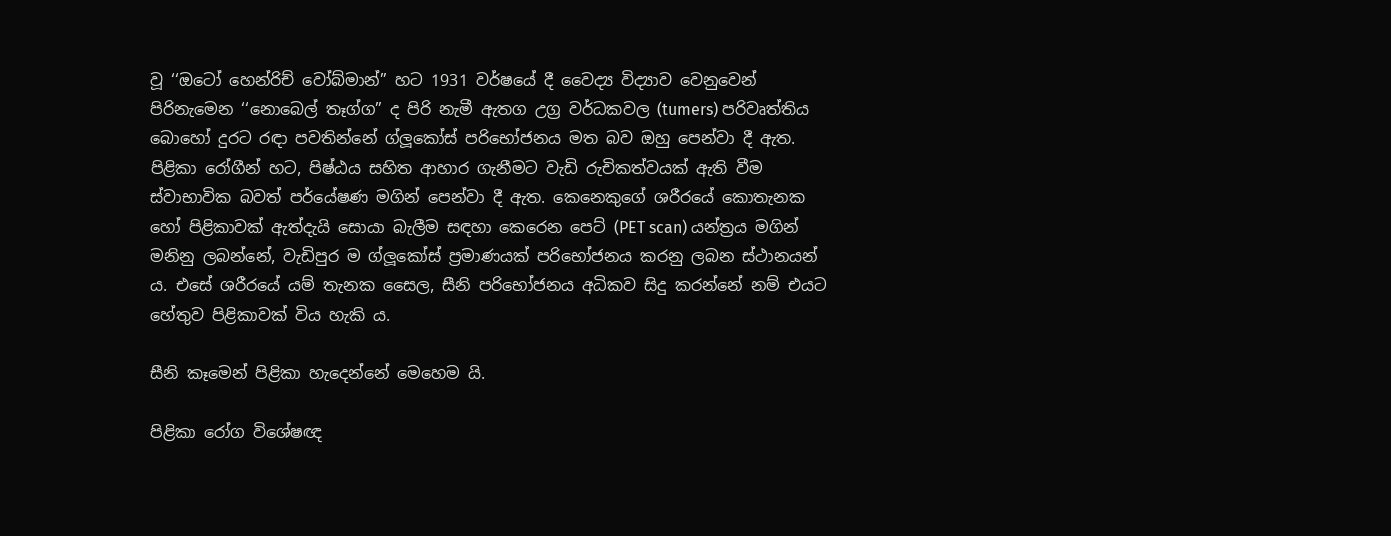වූ ‘‘ඔටෝ හෙන්රිච් වෝබ්මාන්” හට 1931 වර්ෂයේ දී වෛද්‍ය විද්‍යාව වෙනුවෙන් පිරිනැමෙන ‘‘නොබෙල් තෑග්ග” ද පිරි නැමී ඇතග උග්‍ර වර්ධකවල (tumers) පරිවෘත්තිය බොහෝ දුරට රඳා පවතින්නේ ග්ලූකෝස් පරිභෝජනය මත බව ඔහු පෙන්වා දී ඇත. පිළිකා රෝගීන් හට, පිෂ්ඨය සහිත ආහාර ගැනීමට වැඩි රුචිකත්වයක් ඇති වීම ස්වාභාවික බවත් පර්යේෂණ මගින් පෙන්වා දී ඇත. කෙනෙකුගේ ශරීරයේ කොතැනක හෝ පිළිකාවක් ඇත්දැයි සොයා බැලීම සඳහා කෙරෙන පෙට් (PET scan) යන්ත්‍රය මගින් මනිනු ලබන්නේ, වැඩිපුර ම ග්ලූකෝස් ප්‍රමාණයක් පරිභෝජනය කරනු ලබන ස්ථානයන් ය. එසේ ශරීරයේ යම් තැනක සෛල, සීනි පරිභෝජනය අධිකව සිදු කරන්නේ නම් එයට හේතුව පිළිකාවක් විය හැකි ය.

සීනි කෑමෙන් පිළිකා හැදෙන්නේ මෙහෙම යි.

පිළිකා රෝග විශේෂඥ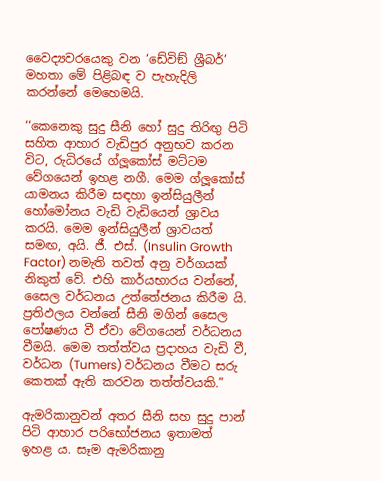වෛද්‍යවරයෙකු වන ‘ඩේවිඞ් ශ්‍රීබර්’ මහතා මේ පිළිබඳ ව පැහැදිලි කරන්නේ මෙහෙමයි.

‘‘කෙනෙකු සුදු සීනි හෝ සුදු තිරිඟු පිටි සහිත ආහාර වැඩිපුර අනුභව කරන විට, රුධිරයේ ග්ලූකෝස් මට්ටම වේගයෙන් ඉහළ නගී. මෙම ග්ලූකෝස් යාමනය කිරීම සඳහා ඉන්සියුලීන් හෝමෝනය වැඩි වැඩියෙන් ශ්‍රාවය කරයි. මෙම ඉන්සියුලීන් ශ්‍රාවයත් සමඟ, අයි. ජී. එස්. (Insulin Growth Factor) නමැති තවත් අනු වර්ගයක් නිකුත් වේ. එහි කාර්යභාරය වන්නේ, සෛල වර්ධනය උත්තේජනය කිරීම යි. ප්‍රතිඵලය වන්නේ සීනි මගින් සෛල පෝෂණය වී ඒවා වේගයෙන් වර්ධනය වීමයි. මෙම තත්ත්වය ප්‍රදාහය වැඩි වී, වර්ධන (Tumers) වර්ධනය වීමට සරු කෙතක් ඇති කරවන තත්ත්වයකි.”

ඇමරිකානුවන් අතර සීනි සහ සුදු පාන් පිටි ආහාර පරිභෝජනය ඉතාමත් ඉහළ ය. සෑම ඇමරිකානු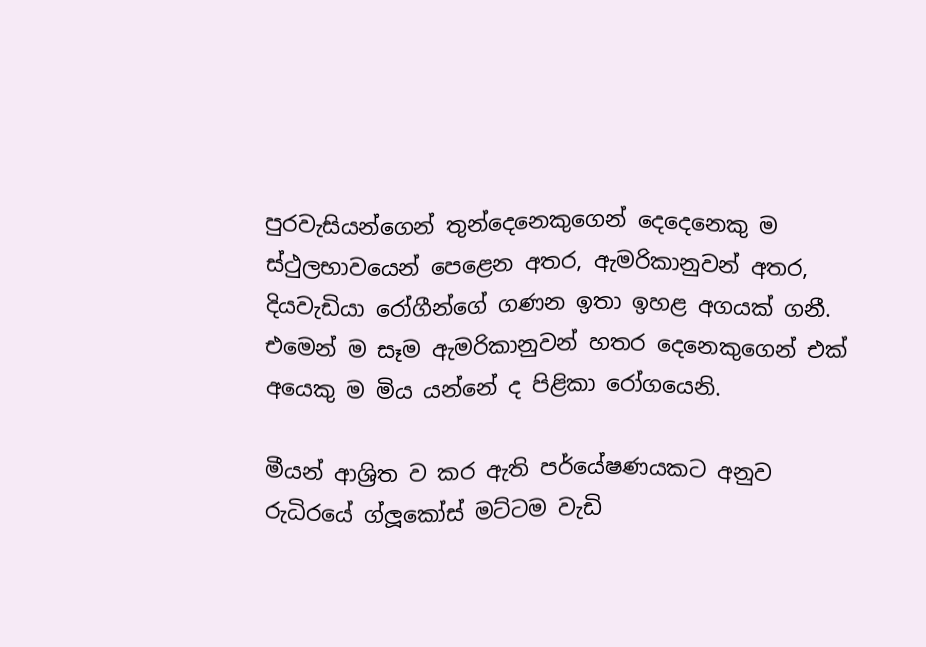පුරවැසියන්ගෙන් තුන්දෙනෙකුගෙන් දෙදෙනෙකු ම ස්ථුලභාවයෙන් පෙළෙන අතර, ඇමරිකානුවන් අතර, දියවැඩියා රෝගීන්ගේ ගණන ඉතා ඉහළ අගයක් ගනී. එමෙන් ම සෑම ඇමරිකානුවන් හතර දෙනෙකුගෙන් එක් අයෙකු ම මිය යන්නේ ද පිළිකා රෝගයෙනි.

මීයන් ආශ්‍රිත ව කර ඇති පර්යේෂණයකට අනුව රුධිරයේ ග්ලූකෝස් මට්ටම වැඩි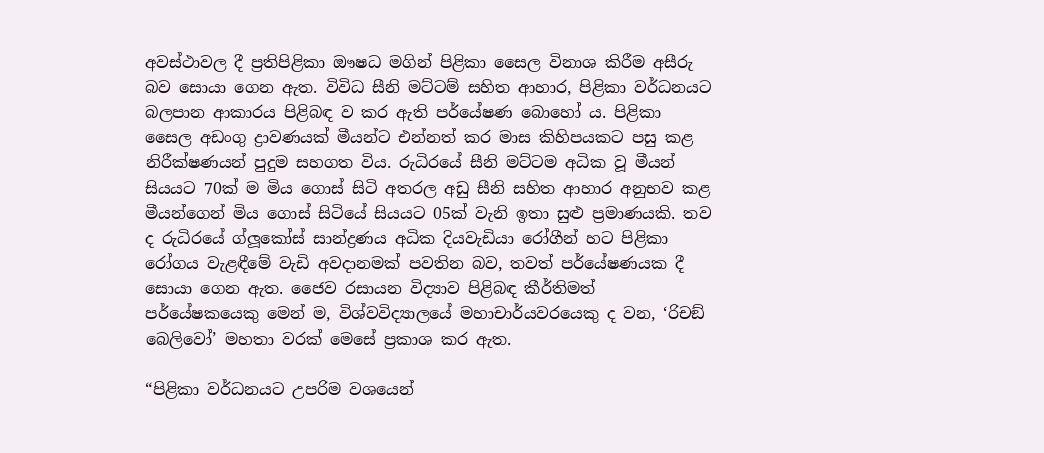අවස්ථාවල දී ප්‍රතිපිළිකා ඖෂධ මගින් පිළිකා සෛල විනාශ කිරීම අසීරු බව සොයා ගෙන ඇත. විවිධ සීනි මට්ටම් සහිත ආහාර, පිළිකා වර්ධනයට බලපාන ආකාරය පිළිබඳ ව කර ඇති පර්යේෂණ බොහෝ ය. පිළිකා සෛල අඩංගු ද්‍රාවණයක් මීයන්ට එන්නත් කර මාස කිහිපයකට පසු කළ නිරීක්ෂණයන් පුදුම සහගත විය. රුධිරයේ සීනි මට්ටම අධික වූ මීයන් සියයට 70ක් ම මිය ගොස් සිටි අතරල අඩු සීනි සහිත ආහාර අනුභව කළ මීයන්ගෙන් මිය ගොස් සිටියේ සියයට 05ක් වැනි ඉතා සුළු ප්‍රමාණයකි. තව ද රුධිරයේ ග්ලූකෝස් සාන්ද්‍රණය අධික දියවැඩියා රෝගීන් හට පිළිකා රෝගය වැළඳීමේ වැඩි අවදානමක් පවතින බව, තවත් පර්යේෂණයක දී සොයා ගෙන ඇත. ජෛව රසායන විද්‍යාව පිළිබඳ කීර්තිමත් පර්යේෂකයෙකු මෙන් ම, විශ්වවිද්‍යාලයේ මහාචාර්යවරයෙකු ද වන, ‘රිචඞ් බෙලිවෝ’ මහතා වරක් මෙසේ ප්‍රකාශ කර ඇත.

“පිළිකා වර්ධනයට උපරිම වශයෙන්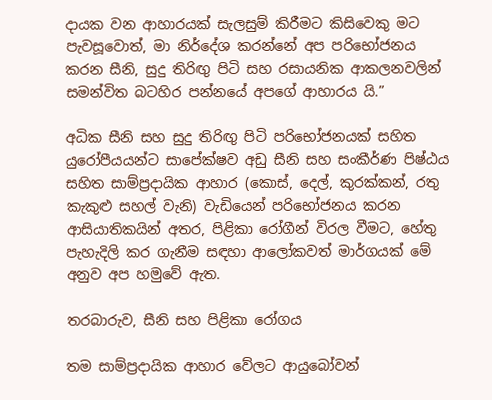දායක වන ආහාරයක් සැලසුම් කිරීමට කිසිවෙකු මට පැවසූවොත්, මා නිර්දේශ කරන්නේ අප පරිභෝජනය කරන සීනි, සුදු තිරිඟු පිටි සහ රසායනික ආකලනවලින් සමන්විත බටහිර පන්නයේ අපගේ ආහාරය යි.”

අධික සීනි සහ සුදු තිරිඟු පිටි පරිභෝජනයක් සහිත යුරෝපීයයන්ට සාපේක්ෂව අඩු සීනි සහ සංකීර්ණ පිෂ්ඨය සහිත සාම්ප්‍රදායික ආහාර (කොස්, දෙල්, කුරක්කන්, රතු කැකුළු සහල් වැනි) වැඩියෙන් පරිභෝජනය කරන ආසියාතිකයින් අතර, පිළිකා රෝගීන් විරල වීමට, හේතු පැහැදිලි කර ගැනීම සඳහා ආලෝකවත් මාර්ගයක් මේ අනුව අප හමුවේ ඇත.

තරබාරුව, සීනි සහ පිළිකා රෝගය

තම සාම්ප්‍රදායික ආහාර වේලට ආයුබෝවන්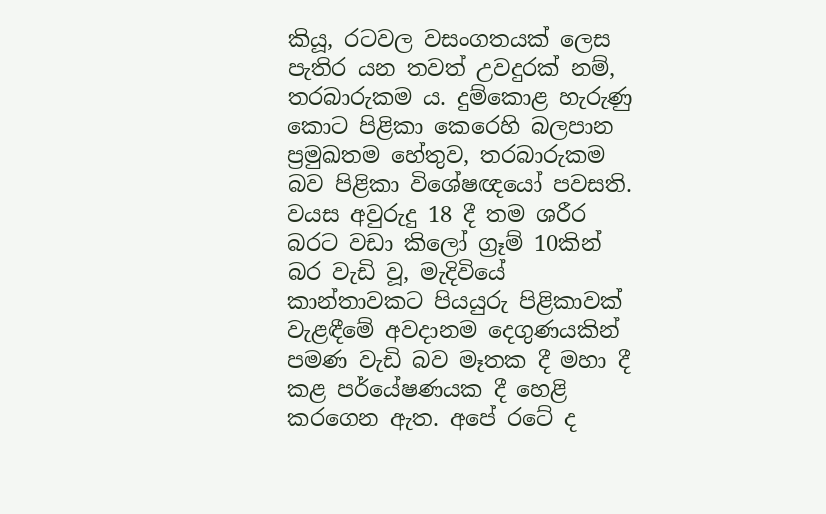කියූ, රටවල වසංගතයක් ලෙස පැතිර යන තවත් උවදුරක් නම්, තරබාරුකම ය. දුම්කොළ හැරුණු කොට පිළිකා කෙරෙහි බලපාන ප්‍රමුඛතම හේතුව, තරබාරුකම බව පිළිකා විශේෂඥයෝ පවසති. වයස අවුරුදු 18 දී තම ශරීර බරට වඩා කිලෝ ග්‍රෑම් 10කින් බර වැඩි වූ, මැදිවියේ කාන්තාවකට පියයුරු පිළිකාවක් වැළඳීමේ අවදානම දෙගුණයකින් පමණ වැඩි බව මෑතක දී මහා දී කළ පර්යේෂණයක දී හෙළි කරගෙන ඇත. අපේ රටේ ද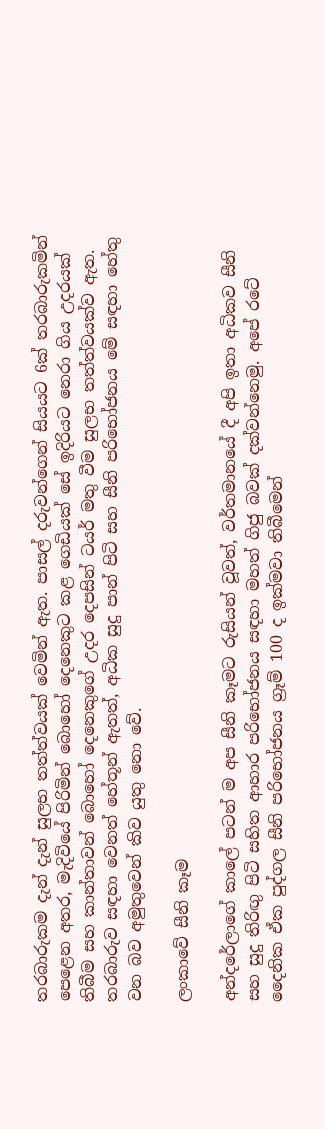තරබාරුකම දැන් දැන් සුලභ තත්ත්වයක් වෙමින් ඇත. පාසල් දරුවන්ගෙන් සියයට 6ක් තරබාරුකමින් පෙළෙන අතර, මැදිවියේ පිරිමින් බොහෝ දෙනෙකුට කළ ගෙඩියක් සේ ඉදිරියට නෙරා ගිය උදරයක් තිබීම සහ කාන්තාවන් බොහෝ දෙනෙකුගේ උදර දෙපසින් ටයර් මතු වීම සුලභ තත්ත්වයක්ව ඇත. තරබාරුව සඳහා වෙනත් හේතූන් ඇතත්, අධික සුදු පාන් පිටි සහ සීනි පරිභෝජනය මේ සඳහා හේතු වන බව අමුතුවෙන් කිව යුතු නො වේ.

ලංකාවේ සීනි කෑම

අන්දරේලාගේ කාලේ පටන් ම අප සීනි කෑමට රුසියන් වූවත්, වර්තමානයේ දී අපි ඉතා අධිකව සීනි සහ සුදු තිරිඟු පිටි සහිත ආහාර පරිභෝජනය සඳහා මහත් ගිජු බවක් දක්වන්නෙමු. අපේ රටේ දෛනික ඒක පුද්ගල සීනි පරිභෝජනය ග්‍රෑම් 100 ද ඉක්මවා තිබීමෙන්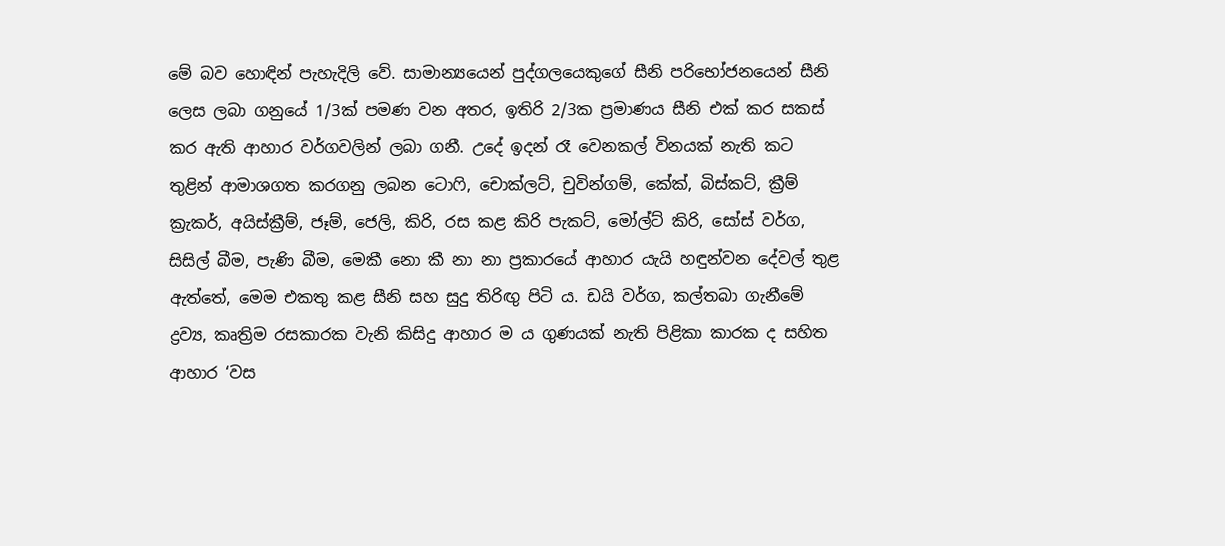මේ බව හොඳින් පැහැදිලි වේ. සාමාන්‍යයෙන් පුද්ගලයෙකුගේ සීනි පරිභෝජනයෙන් සීනි ලෙස ලබා ගනුයේ 1/3ක් පමණ වන අතර, ඉතිරි 2/3ක ප්‍රමාණය සීනි එක් කර සකස් කර ඇති ආහාර වර්ගවලින් ලබා ගනී. උදේ ඉදන් රෑ වෙනකල් විනයක් නැති කට තුළින් ආමාශගත කරගනු ලබන ටොෆි, චොක්ලට්, චුවින්ගම්, කේක්, බිස්කට්, ක්‍රීම් ක්‍රැකර්, අයිස්ක්‍රීම්, ජෑම්, ජෙලි, කිරි, රස කළ කිරි පැකට්, මෝල්ට් කිරි, සෝස් වර්ග, සිසිල් බීම, පැණි බීම, මෙකී නො කී නා නා ප්‍රකාරයේ ආහාර යැයි හඳුන්වන දේවල් තුළ ඇත්තේ, මෙම එකතු කළ සීනි සහ සුදු තිරිඟු පිටි ය. ඩයි වර්ග, කල්තබා ගැනීමේ ද්‍රව්‍ය, කෘත්‍රිම රසකාරක වැනි කිසිදු ආහාර ම ය ගුණයක් නැති පිළිකා කාරක ද සහිත ආහාර ‘වස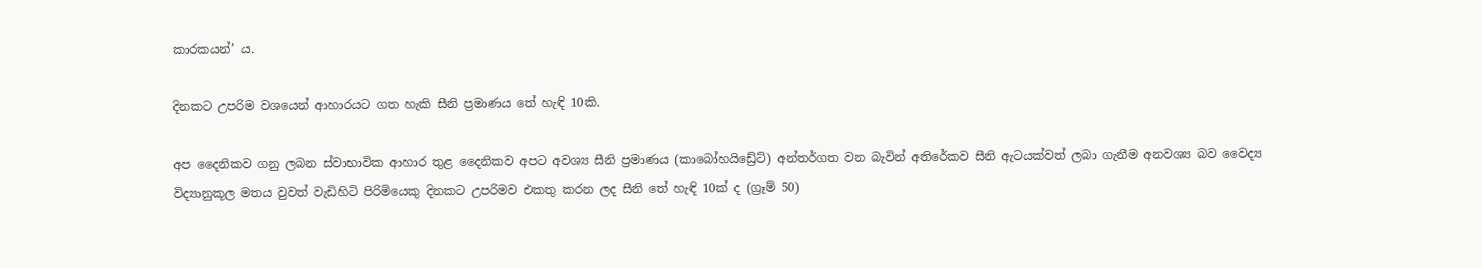කාරකයන්’ ය.

දිනකට උපරිම වශයෙන් ආහාරයට ගත හැකි සීනි ප්‍රමාණය තේ හැඳි 10කි.

අප දෛනිකව ගනු ලබන ස්වාභාවික ආහාර තුළ දෛනිකව අපට අවශ්‍ය සීනි ප්‍රමාණය (කාබෝහයිඩ්‍රේට්) අන්තර්ගත වන බැවින් අතිරේකව සීනි ඇටයක්වත් ලබා ගැනීම අනවශ්‍ය බව වෛද්‍ය විද්‍යානුකූල මතය වුවත් වැඩිහිටි පිරිමියෙකු දිනකට උපරිමව එකතු කරන ලද සීනි තේ හැඳි 10ක් ද (ග්‍රෑම් 50)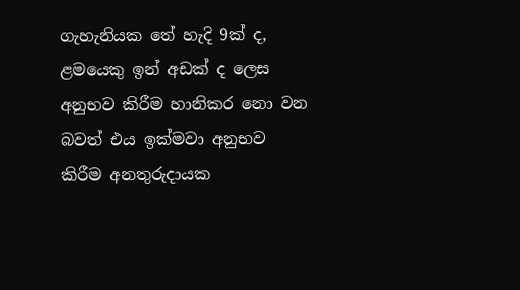ගැහැනියක තේ හැදි 9ක් ද, ළමයෙකු ඉන් අඩක් ද ලෙස අනුභව කිරීම හානිකර නො වන බවත් එය ඉක්මවා අනුභව කිරීම අනතුරුදායක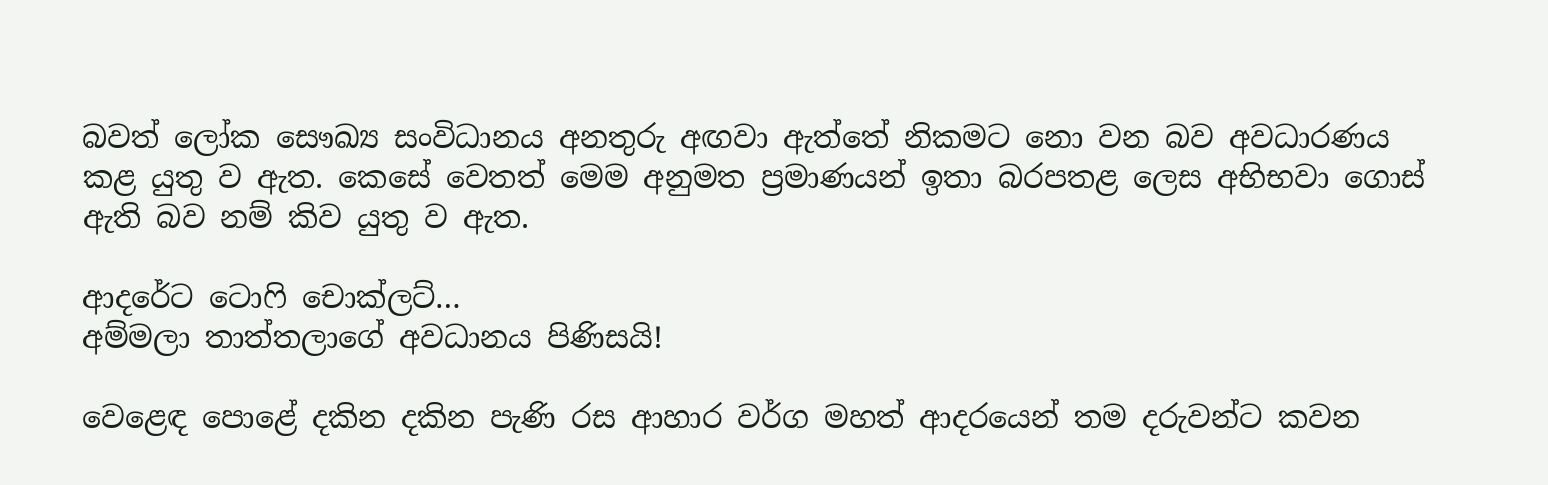බවත් ලෝක සෞඛ්‍ය සංවිධානය අනතුරු අඟවා ඇත්තේ නිකමට නො වන බව අවධාරණය කළ යුතු ව ඇත. කෙසේ වෙතත් මෙම අනුමත ප්‍රමාණයන් ඉතා බරපතළ ලෙස අභිභවා ගොස් ඇති බව නම් කිව යුතු ව ඇත.

ආදරේට ටොෆි චොක්ලට්…
අම්මලා තාත්තලාගේ අවධානය පිණිසයි!

වෙළෙඳ පොළේ දකින දකින පැණි රස ආහාර වර්ග මහත් ආදරයෙන් තම දරුවන්ට කවන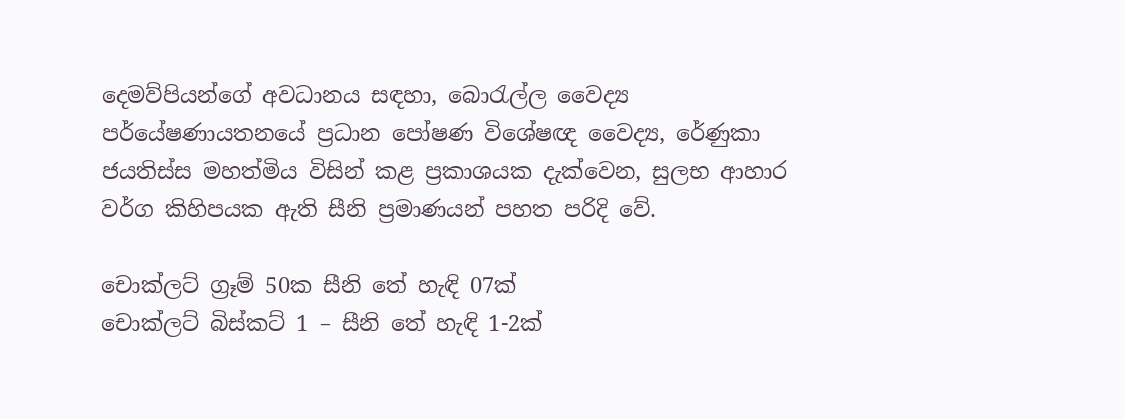දෙමව්පියන්ගේ අවධානය සඳහා, බොරැල්ල වෛද්‍ය පර්යේෂණායතනයේ ප්‍රධාන පෝෂණ විශේෂඥ වෛද්‍ය, රේණුකා ජයතිස්ස මහත්මිය විසින් කළ ප්‍රකාශයක දැක්වෙන, සුලභ ආහාර වර්ග කිහිපයක ඇති සීනි ප්‍රමාණයන් පහත පරිදි වේ.

චොක්ලට් ග්‍රෑම් 50ක සීනි තේ හැඳි 07ක්
චොක්ලට් බිස්කට් 1 – සීනි තේ හැඳි 1-2ක්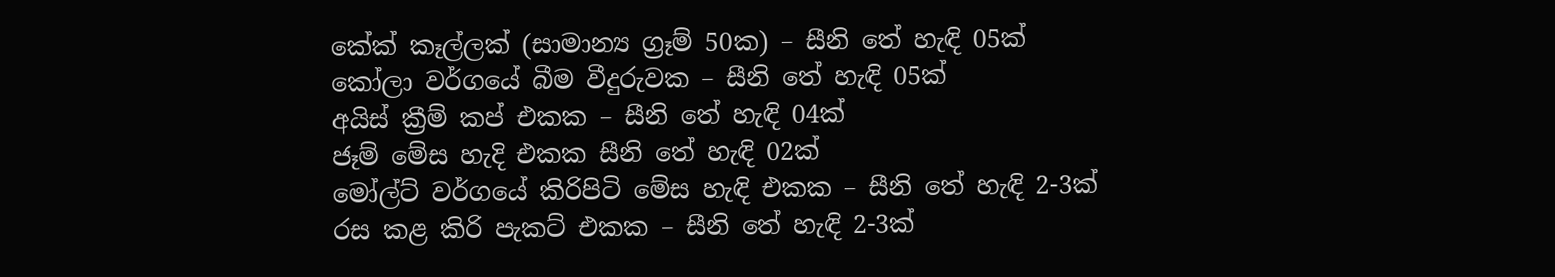කේක් කෑල්ලක් (සාමාන්‍ය ග්‍රෑම් 50ක) – සීනි තේ හැඳි 05ක්
කෝලා වර්ගයේ බීම වීදුරුවක – සීනි තේ හැඳි 05ක්
අයිස් ක්‍රීම් කප් එකක – සීනි තේ හැඳි 04ක්
ජෑම් මේස හැදි එකක සීනි තේ හැඳි 02ක්
මෝල්ට් වර්ගයේ කිරිපිටි මේස හැඳි එකක – සීනි තේ හැඳි 2-3ක්
රස කළ කිරි පැකට් එකක – සීනි තේ හැඳි 2-3ක්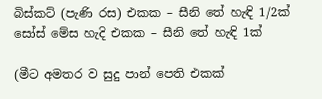බිස්කට් (පැණි රස) එකක – සීනි තේ හැඳි 1/2ක්
සෝස් මේස හැදි එකක – සීනි තේ හැඳි 1ක්

(මීට අමතර ව සුදු පාන් පෙති එකක්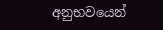අනුභවයෙන්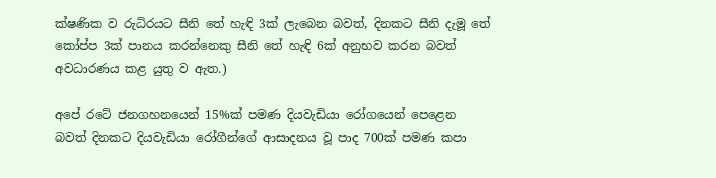ක්ෂණික ව රුධිරයට සීනි තේ හැඳි 3ක් ලැබෙන බවත්, දිනකට සීනි දැමූ තේ කෝප්ප 3ක් පානය කරන්නෙකු සීනි තේ හැඳි 6ක් අනුභව කරන බවත් අවධාරණය කළ යුතු ව ඇත.)

අපේ රටේ ජනගහනයෙන් 15%ක් පමණ දියවැඩියා රෝගයෙන් පෙළෙන බවත් දිනකට දියවැඩියා රෝගීන්ගේ ආසාදනය වූ පාද 700ක් පමණ කපා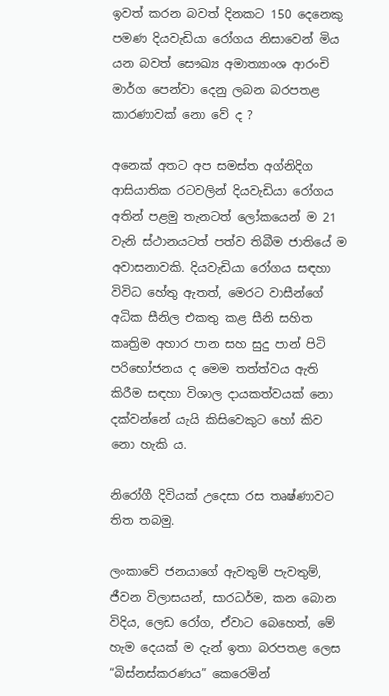ඉවත් කරන බවත් දිනකට 150 දෙනෙකු පමණ දියවැඩියා රෝගය නිසාවෙන් මිය යන බවත් සෞඛ්‍ය අමාත්‍යාංශ ආරංචි මාර්ග පෙන්වා දෙනු ලබන බරපතළ කාරණාවක් නො වේ ද ?

අනෙක් අතට අප සමස්ත අග්නිදිග ආසියාතික රටවලින් දියවැඩියා රෝගය අතින් පළමු තැනටත් ලෝකයෙන් ම 21 වැනි ස්ථානයටත් පත්ව තිබීම ජාතියේ ම අවාසනාවකි. දියවැඩියා රෝගය සඳහා විවිධ හේතු ඇතත්, මෙරට වාසීන්ගේ අධික සීනිල එකතු කළ සීනි සහිත කෘත්‍රිම අහාර පාන සහ සුදු පාන් පිටි පරිභෝජනය ද මෙම තත්ත්වය ඇති කිරීම සඳහා විශාල දායකත්වයක් නො දක්වන්නේ යැයි කිසිවෙකුට හෝ කිව නො හැකි ය.

නිරෝගී දිවියක් උදෙසා රස තෘෂ්ණාවට තිත තබමු.

ලංකාවේ ජනයාගේ ඇවතුම් පැවතුම්, ජීවන විලාසයන්, සාරධර්ම, කන බොන විදිය, ලෙඩ රෝග, ඒවාට බෙහෙත්, මේ හැම දෙයක් ම දැන් ඉතා බරපතළ ලෙස “බිස්නස්කරණය” කෙරෙමින්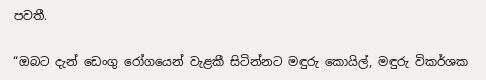පවතී.

“ඔබට දැන් ඩෙංගු රෝගයෙන් වැළකී සිටින්නට මඳුරු කොයිල්, මඳුරු විකර්ශක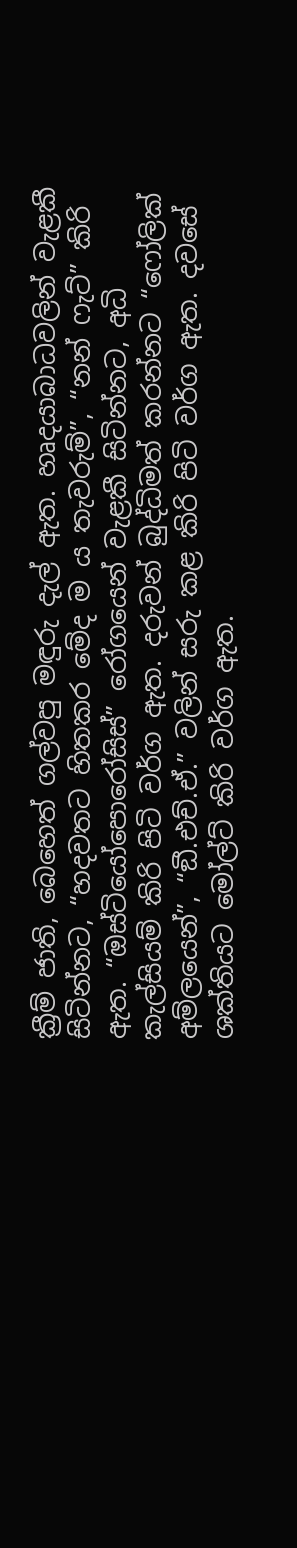ක්‍රීම් ජාති, බෙහෙත් ගල්වපු මඳුරු දැල් ඇත. හෘදයාබාධවලින් වැළකී සිටින්නට, “හදවතට හිතකර මේද ම ය තැවරුම්”, “නන් ෆැට්” කිරි ඇත. “ඔස්ටියෝපොරෝසිස්” රෝගයෙන් වැළකී සිටින්නට, අධි කැල්සියම් කිරි පිටි වර්ග ඇත. දරුවන් බුද්ධිමත් කරන්නට “ෆෝලික් අම්ලයෙන්”, “ඞී.එච්.ඒ.” වලින් සරු කළ කිරි පිටි වර්ග ඇත. දවසේ ශක්තියට මෝල්ට් කිරි වර්ග ඇත.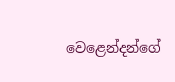වෙළෙන්දන්ගේ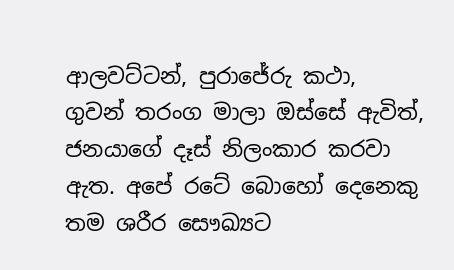ආලවට්ටන්, පුරාජේරු කථා, ගුවන් තරංග මාලා ඔස්සේ ඇවිත්, ජනයාගේ දෑස් නිලංකාර කරවා ඇත. අපේ රටේ බොහෝ දෙනෙකු තම ශරීර සෞඛ්‍යට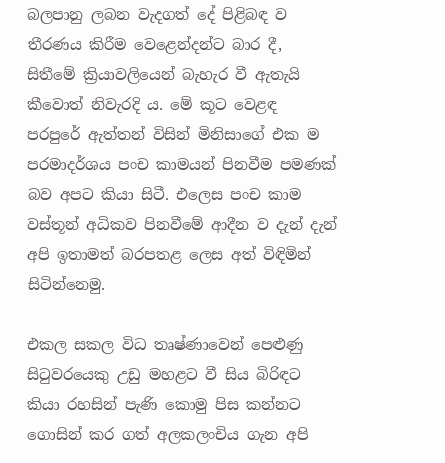බලපානු ලබන වැදගත් දේ පිළිබඳ ව තීරණය කිරීම වෙළෙන්දන්ට බාර දී, සිතීමේ ක්‍රියාවලියෙන් බැහැර වී ඇතැයි කීවොත් නිවැරදි ය. මේ කූට වෙළඳ පරපුරේ ඇත්තන් විසින් මිනිසාගේ එක ම පරමාදර්ශය පංච කාමයන් පිනවීම පමණක් බව අපට කියා සිටී. එලෙස පංච කාම වස්තූන් අධිකව පිනවීමේ ආදීන ව දැන් දැන් අපි ඉතාමත් බරපතළ ලෙස අත් විඳිමින් සිටින්නෙමු.

එකල සකල විධ තෘෂ්ණාවෙන් පෙළුණු සිටුවරයෙකු උඩු මහළට වී සිය බිරිඳට කියා රහසින් පැණි කොමු පිස කන්නට ගොසින් කර ගත් අලකලංචිය ගැන අපි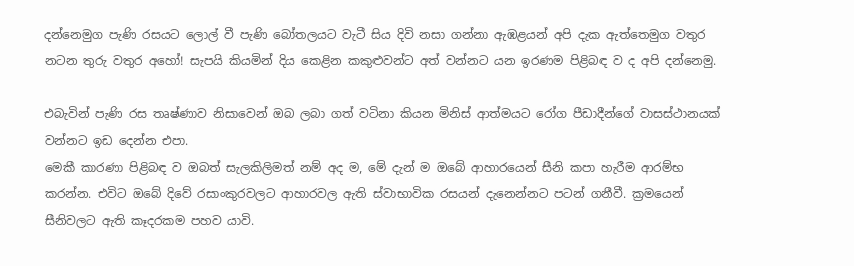දන්නෙමුග පැණි රසයට ලොල් වී පැණි බෝතලයට වැටී සිය දිවි නසා ගන්නා ඇඹළයන් අපි දැක ඇත්තෙමුග වතුර නටන තුරු වතුර අහෝ! සැපයි කියමින් දිය කෙළින කකුළුවන්ට අත් වන්නට යන ඉරණම පිළිබඳ ව ද අපි දන්නෙමු.

එබැවින් පැණි රස තෘෂ්ණාව නිසාවෙන් ඔබ ලබා ගත් වටිනා කියන මිනිස් ආත්මයට රෝග පීඩාදීන්ගේ වාසස්ථානයක් වන්නට ඉඩ දෙන්න එපා.
මෙකී කාරණා පිළිබඳ ව ඔබත් සැලකිලිමත් නම් අද ම, මේ දැන් ම ඔබේ ආහාරයෙන් සීනි කපා හැරීම ආරම්භ කරන්න. එවිට ඔබේ දිවේ රසාංකුරවලට ආහාරවල ඇති ස්වාභාවික රසයන් දැනෙන්නට පටන් ගනීවී. ක්‍රමයෙන් සීනිවලට ඇති කෑදරකම පහව යාවි.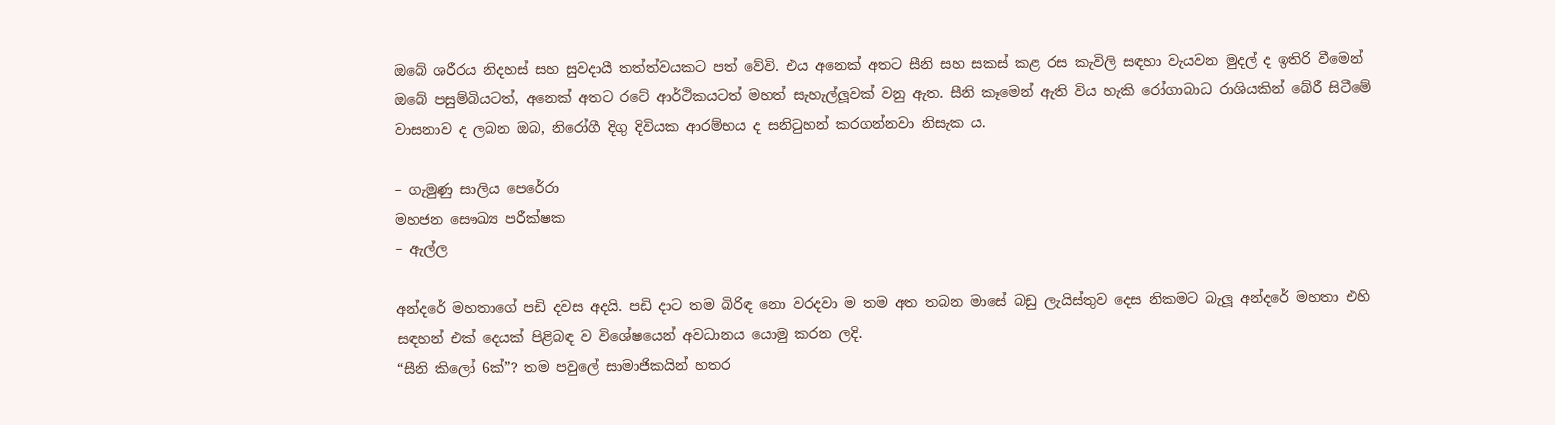ඔබේ ශරීරය නිදහස් සහ සුවදායී තත්ත්වයකට පත් වේවි. එය අනෙක් අතට සීනි සහ සකස් කළ රස කැවිලි සඳහා වැයවන මුදල් ද ඉතිරි වීමෙන් ඔබේ පසුම්බියටත්, අනෙක් අතට රටේ ආර්ථිකයටත් මහත් සැහැල්ලූවක් වනු ඇත. සීනි කෑමෙන් ඇති විය හැකි රෝගාබාධ රාශියකින් බේරී සිටීමේ වාසනාව ද ලබන ඔබ, නිරෝගී දිගු දිවියක ආරම්භය ද සනිටුහන් කරගන්නවා නිසැක ය.

– ගැමුණු සාලිය පෙරේරා
මහජන සෞඛ්‍ය පරීක්ෂක
– ඇල්ල

අන්දරේ මහතාගේ පඩි දවස අදයි. පඩි දාට තම බිරිඳ නො වරදවා ම තම අත තබන මාසේ බඩු ලැයිස්තුව දෙස නිකමට බැලූ අන්දරේ මහතා එහි සඳහන් එක් දෙයක් පිළිබඳ ව විශේෂයෙන් අවධානය යොමු කරන ලදි.
“සීනි කිලෝ 6ක්”? තම පවුලේ සාමාජිකයින් හතර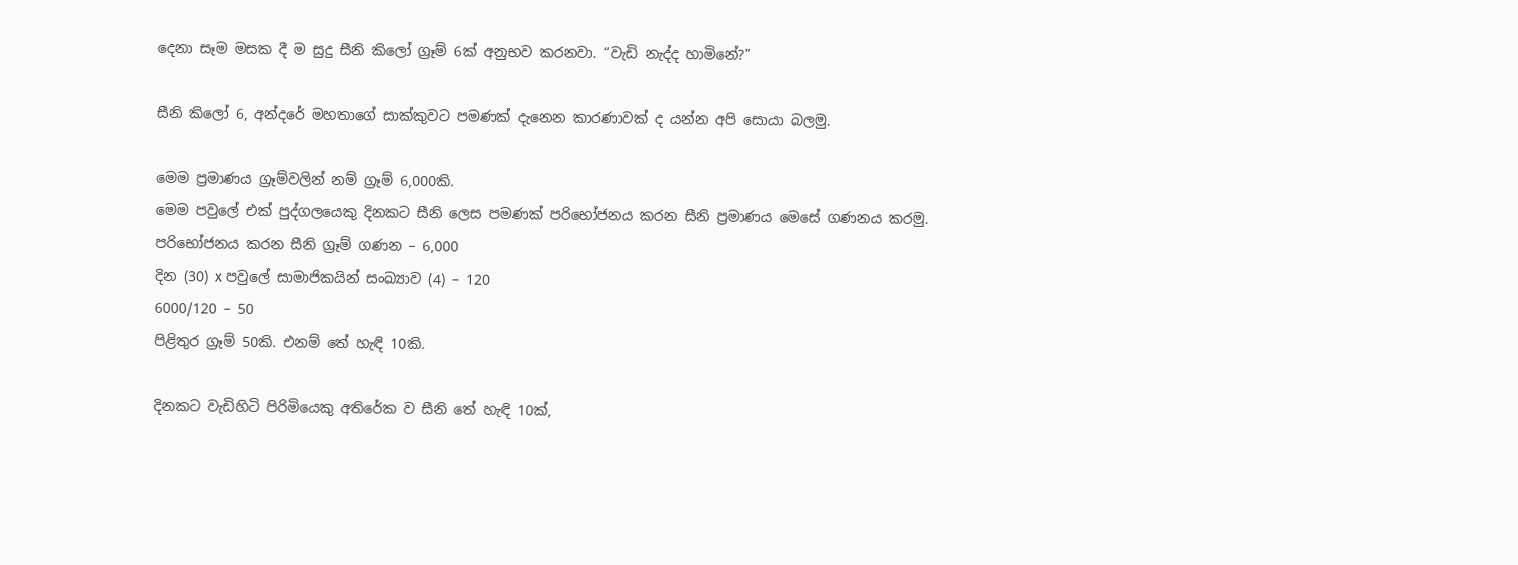දෙනා සෑම මසක දී ම සුදු සීනි කිලෝ ග්‍රෑම් 6ක් අනුභව කරනවා. “වැඩි නැද්ද හාමිනේ?”

සීනි කිලෝ 6, අන්දරේ මහතාගේ සාක්කුවට පමණක් දැනෙන කාරණාවක් ද යන්න අපි සොයා බලමු.

මෙම ප්‍රමාණය ග්‍රෑම්වලින් නම් ග්‍රෑම් 6,000කි.
මෙම පවුලේ එක් පුද්ගලයෙකු දිනකට සීනි ලෙස පමණක් පරිභෝජනය කරන සීනි ප්‍රමාණය මෙසේ ගණනය කරමු.
පරිභෝජනය කරන සීනි ග්‍රෑම් ගණන – 6,000
දින (30) x පවුලේ සාමාජිකයින් සංඛ්‍යාව (4) – 120
6000/120 – 50
පිළිතුර ග්‍රෑම් 50කි. එනම් තේ හැඳි 10කි.

දිනකට වැඩිහිටි පිරිමියෙකු අතිරේක ව සීනි තේ හැඳි 10ක්,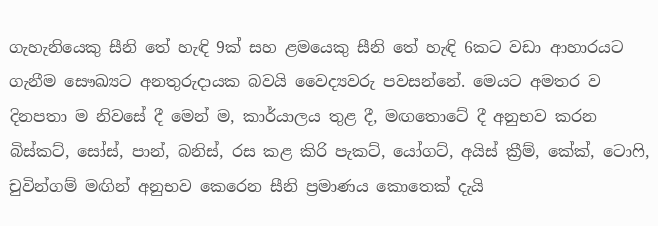ගැහැනියෙකු සීනි තේ හැඳි 9ක් සහ ළමයෙකු සීනි තේ හැඳි 6කට වඩා ආහාරයට ගැනීම සෞඛ්‍යට අනතුරුදායක බවයි වෛද්‍යවරු පවසන්නේ. මෙයට අමතර ව දිනපතා ම නිවසේ දී මෙන් ම, කාර්යාලය තුළ දී, මඟතොටේ දී අනුභව කරන බිස්කට්, සෝස්, පාන්, බනිස්, රස කළ කිරි පැකට්, යෝගට්, අයිස් ක්‍රීම්, කේක්, ටොෆි, චුවින්ගම් මඟින් අනුභව කෙරෙන සීනි ප්‍රමාණය කොතෙක් දැයි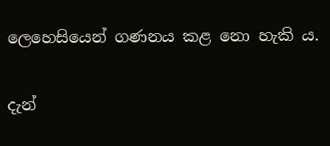ලෙහෙසියෙන් ගණනය කළ නො හැකි ය.

දැන්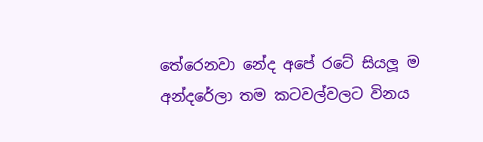තේරෙනවා නේද අපේ රටේ සියලූ ම අන්දරේලා තම කටවල්වලට විනය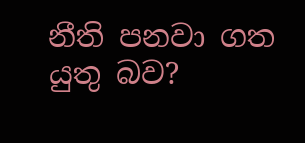නීති පනවා ගත යුතු බව?